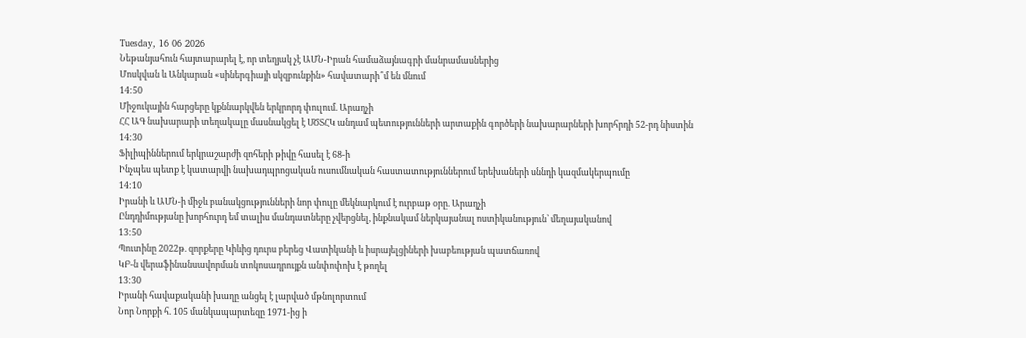Tuesday, 16 06 2026
Նեթանյահուն հայտարարել է, որ տեղյակ չէ ԱՄՆ-Իրան համաձայնագրի մանրամասներից
Մոսկվան և Անկարան «սիներգիայի սկզբունքին» հավատարի՞մ են մնում
14:50
Միջուկային հարցերը կքննարկվեն երկրորդ փուլում. Արաղչի
ՀՀ ԱԳ նախարարի տեղակալը մասնակցել է ՍԾՏՀԿ անդամ պետությունների արտաքին գործերի նախարարների խորհրդի 52-րդ նիստին
14:30
Ֆիլիպիններում երկրաշարժի զոհերի թիվը հասել է 68-ի
Ինչպես պետք է կատարվի նախադպրոցական ուսումնական հաստատություններում երեխաների սննդի կազմակերպումը
14:10
Իրանի և ԱՄՆ-ի միջև բանակցությունների նոր փուլը մեկնարկում է ուրբաթ օրը. Արաղչի
Ընդդիմությանը խորհուրդ եմ տալիս մանդատները չվերցնել, ինքնակամ ներկայանալ ոստիկանություն՝ մեղայականով
13:50
Պուտինը 2022թ. զորքերը Կիևից դուրս բերեց Վատիկանի և իսրայելցիների խաբեության պատճառով
ԿԲ-ն վերաֆինանսավորման տոկոսադրույքն անփոփոխ է թողել
13:30
Իրանի հավաքականի խաղը անցել է լարված մթնոլորտում
Նոր Նորքի հ. 105 մանկապարտեզը 1971-ից ի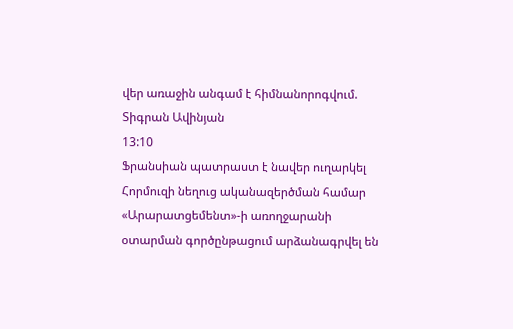վեր առաջին անգամ է հիմնանորոգվում. Տիգրան Ավինյան
13:10
Ֆրանսիան պատրաստ է նավեր ուղարկել Հորմուզի նեղուց ականազերծման համար
«Արարատցեմենտ»-ի առողջարանի օտարման գործընթացում արձանագրվել են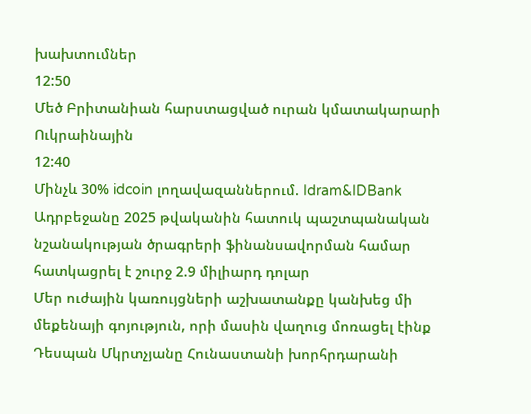խախտումներ
12:50
Մեծ Բրիտանիան հարստացված ուրան կմատակարարի Ուկրաինային
12:40
Մինչև 30% idcoin լողավազաններում. Idram&IDBank
Ադրբեջանը 2025 թվականին հատուկ պաշտպանական նշանակության ծրագրերի ֆինանսավորման համար հատկացրել է շուրջ 2.9 միլիարդ դոլար
Մեր ուժային կառույցների աշխատանքը կանխեց մի մեքենայի գոյություն, որի մասին վաղուց մոռացել էինք
Դեսպան Մկրտչյանը Հունաստանի խորհրդարանի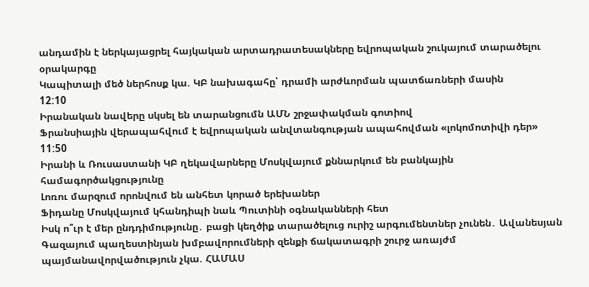անդամին է ներկայացրել հայկական արտադրատեսակները եվրոպական շուկայում տարածելու օրակարգը
Կապիտալի մեծ ներհոսք կա. ԿԲ նախագահը՝ դրամի արժևորման պատճառների մասին
12:10
Իրանական նավերը սկսել են տարանցումն ԱՄՆ շրջափակման գոտիով
Ֆրանսիային վերապահվում է եվրոպական անվտանգության ապահովման «լոկոմոտիվի դեր»
11:50
Իրանի և Ռուսաստանի ԿԲ ղեկավարները Մոսկվայում քննարկում են բանկային համագործակցությունը
Լոռու մարզում որոնվում են անհետ կորած երեխաներ
Ֆիդանը Մոսկվայում կհանդիպի նաև Պուտինի օգնականների հետ
Իսկ ո՞ւր է մեր ընդդիմությունը․ բացի կեղծիք տարածելուց ուրիշ արգումենտներ չունեն․ Ավանեսյան
Գազայում պաղեստինյան խմբավորումների զենքի ճակատագրի շուրջ առայժմ պայմանավորվածություն չկա. ՀԱՄԱՍ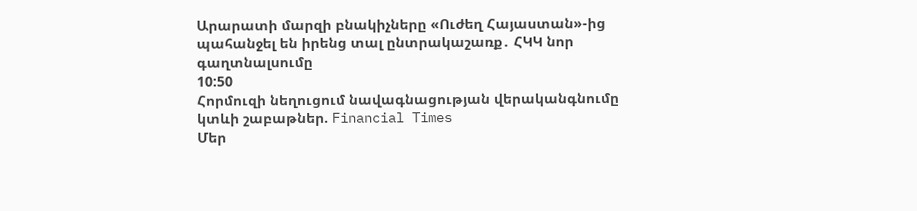Արարատի մարզի բնակիչները «Ուժեղ Հայաստան»-ից պահանջել են իրենց տալ ընտրակաշառք․ ՀԿԿ նոր գաղտնալսումը
10:50
Հորմուզի նեղուցում նավագնացության վերականգնումը կտևի շաբաթներ. Financial Times
Մեր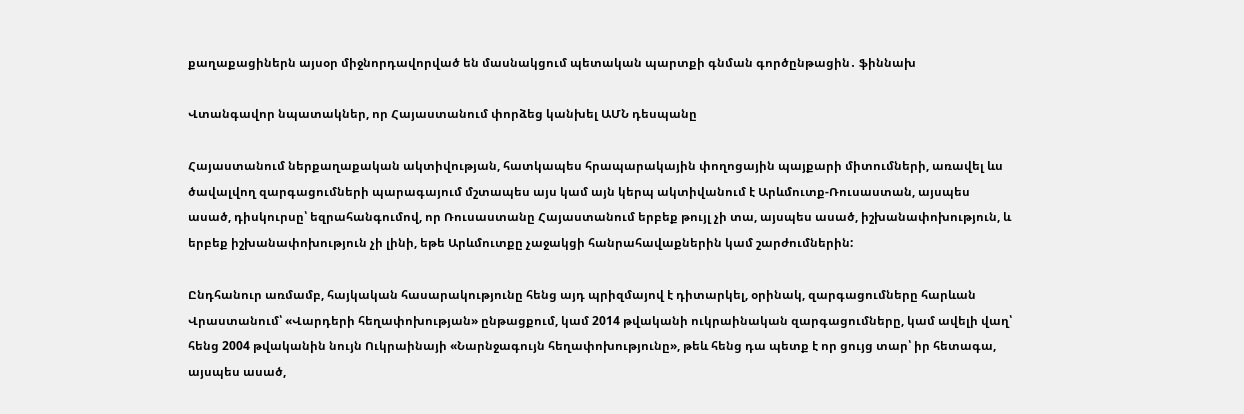քաղաքացիներն այսօր միջնորդավորված են մասնակցում պետական պարտքի գնման գործընթացին․ ֆիննախ

Վտանգավոր նպատակներ, որ Հայաստանում փորձեց կանխել ԱՄՆ դեսպանը

Հայաստանում ներքաղաքական ակտիվության, հատկապես հրապարակային փողոցային պայքարի միտումների, առավել ևս ծավալվող զարգացումների պարագայում մշտապես այս կամ այն կերպ ակտիվանում է Արևմուտք-Ռուսաստան, այսպես ասած, դիսկուրսը՝ եզրահանգումով, որ Ռուսաստանը Հայաստանում երբեք թույլ չի տա, այսպես ասած, իշխանափոխություն, և երբեք իշխանափոխություն չի լինի, եթե Արևմուտքը չաջակցի հանրահավաքներին կամ շարժումներին:

Ընդհանուր առմամբ, հայկական հասարակությունը հենց այդ պրիզմայով է դիտարկել, օրինակ, զարգացումները հարևան Վրաստանում՝ «Վարդերի հեղափոխության» ընթացքում, կամ 2014 թվականի ուկրաինական զարգացումները, կամ ավելի վաղ՝ հենց 2004 թվականին նույն Ուկրաինայի «Նարնջագույն հեղափոխությունը», թեև հենց դա պետք է որ ցույց տար՝ իր հետագա, այսպես ասած,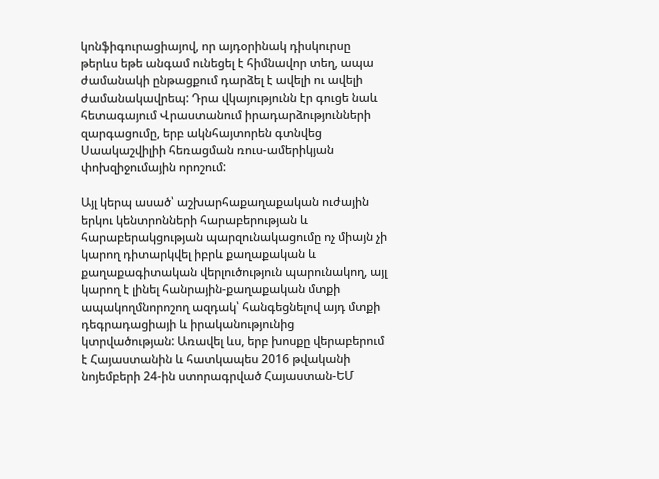կոնֆիգուրացիայով, որ այդօրինակ դիսկուրսը թերևս եթե անգամ ունեցել է հիմնավոր տեղ, ապա ժամանակի ընթացքում դարձել է ավելի ու ավելի ժամանակավրեպ: Դրա վկայությունն էր գուցե նաև հետագայում Վրաստանում իրադարձությունների զարգացումը, երբ ակնհայտորեն գտնվեց Սաակաշվիլիի հեռացման ռուս-ամերիկյան փոխզիջումային որոշում:

Այլ կերպ ասած՝ աշխարհաքաղաքական ուժային երկու կենտրոնների հարաբերության և հարաբերակցության պարզունակացումը ոչ միայն չի կարող դիտարկվել իբրև քաղաքական և քաղաքագիտական վերլուծություն պարունակող, այլ կարող է լինել հանրային-քաղաքական մտքի ապակողմնորոշող ազդակ՝ հանգեցնելով այդ մտքի դեգրադացիայի և իրականությունից կտրվածության: Առավել ևս, երբ խոսքը վերաբերում է Հայաստանին և հատկապես 2016 թվականի նոյեմբերի 24-ին ստորագրված Հայաստան-ԵՄ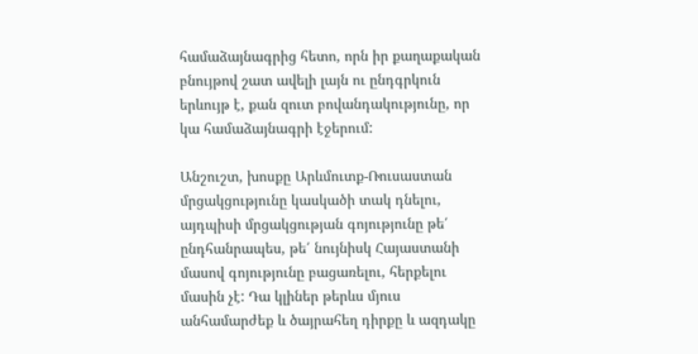համաձայնագրից հետո, որն իր քաղաքական բնույթով շատ ավելի լայն ու ընդգրկուն երևույթ է, քան զուտ բովանդակությունը, որ կա համաձայնագրի էջերում:

Անշուշտ, խոսքը Արևմուտք-Ռուսաստան մրցակցությունը կասկածի տակ դնելու, այդպիսի մրցակցության գոյությունը թե՛ ընդհանրապես, թե՛ նույնիսկ Հայաստանի մասով գոյությունը բացառելու, հերքելու մասին չէ: Դա կլիներ թերևս մյուս անհամարժեք և ծայրահեղ դիրքը և ազդակը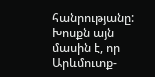հանրությանը: Խոսքն այն մասին է, որ Արևմուտք-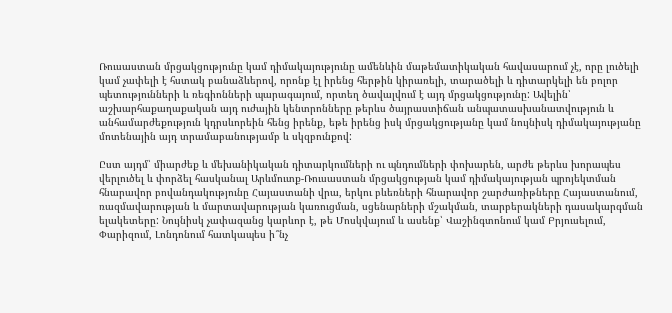Ռուսաստան մրցակցությունը կամ դիմակայությունը ամենևին մաթեմատիկական հավասարում չէ, որը լուծելի կամ չափելի է հստակ բանաձևերով, որոնք էլ իրենց հերթին կիրառելի, տարածելի և դիտարկելի են բոլոր պետությունների և ռեգիոնների պարագայում, որտեղ ծավալվում է այդ մրցակցությունը: Ավելին՝ աշխարհաքաղաքական այդ ուժային կենտրոնները թերևս ծայրաստիճան անպատասխանատվություն և անհամարժեքություն կդրսևորեին հենց իրենք, եթե իրենց իսկ մրցակցությանը կամ նույնիսկ դիմակայությանը մոտենային այդ տրամաբանությամբ և սկզբունքով:

Ըստ այդմ՝ միարժեք և մեխանիկական դիտարկումների ու պնդումների փոխարեն, արժե թերևս խորապես վերլուծել և փորձել հասկանալ Արևմուտք-Ռուսաստան մրցակցության կամ դիմակայության պրոյեկտման հնարավոր բովանդակությունը Հայաստանի վրա, երկու բևեռների հնարավոր շարժառիթները Հայաստանում, ռազմավարության և մարտավարության կառուցման, սցենարների մշակման, տարբերակների դասակարգման ելակետերը: Նույնիսկ չափազանց կարևոր է, թե Մոսկվայում և ասենք՝ Վաշինգտոնում կամ Բրյուսելում, Փարիզում, Լոնդոնում հատկապես ի՞նչ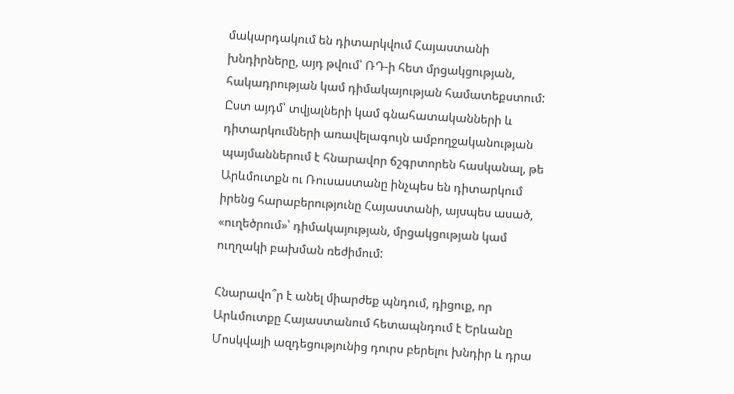մակարդակում են դիտարկվում Հայաստանի խնդիրները, այդ թվում՝ ՌԴ-ի հետ մրցակցության, հակադրության կամ դիմակայության համատեքստում: Ըստ այդմ՝ տվյալների կամ գնահատականների և դիտարկումների առավելագույն ամբողջականության պայմաններում է հնարավոր ճշգրտորեն հասկանալ, թե Արևմուտքն ու Ռուսաստանը ինչպես են դիտարկում իրենց հարաբերությունը Հայաստանի, այսպես ասած, «ուղեծրում»՝ դիմակայության, մրցակցության կամ ուղղակի բախման ռեժիմում:

Հնարավո՞ր է անել միարժեք պնդում, դիցուք, որ Արևմուտքը Հայաստանում հետապնդում է Երևանը Մոսկվայի ազդեցությունից դուրս բերելու խնդիր և դրա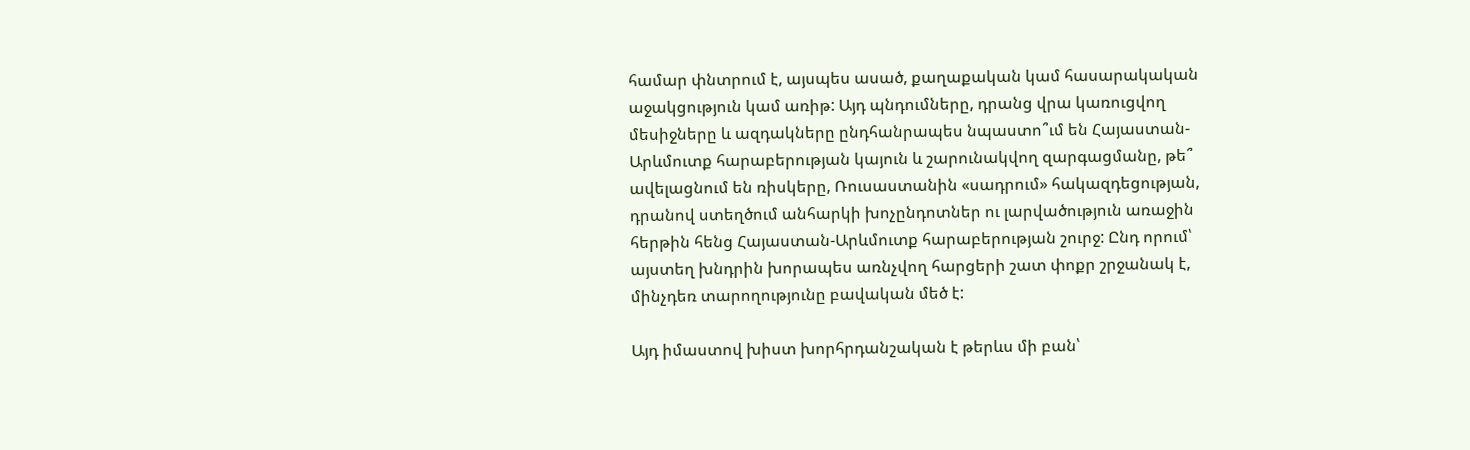համար փնտրում է, այսպես ասած, քաղաքական կամ հասարակական աջակցություն կամ առիթ: Այդ պնդումները, դրանց վրա կառուցվող մեսիջները և ազդակները ընդհանրապես նպաստո՞ւմ են Հայաստան-Արևմուտք հարաբերության կայուն և շարունակվող զարգացմանը, թե՞ ավելացնում են ռիսկերը, Ռուսաստանին «սադրում» հակազդեցության, դրանով ստեղծում անհարկի խոչընդոտներ ու լարվածություն առաջին հերթին հենց Հայաստան-Արևմուտք հարաբերության շուրջ: Ընդ որում՝ այստեղ խնդրին խորապես առնչվող հարցերի շատ փոքր շրջանակ է, մինչդեռ տարողությունը բավական մեծ է:

Այդ իմաստով խիստ խորհրդանշական է թերևս մի բան՝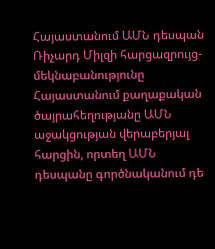Հայաստանում ԱՄՆ դեսպան Ռիչարդ Միլզի հարցազրույց-մեկնաբանությունը Հայաստանում քաղաքական ծայրահեղությանը ԱՄՆ աջակցության վերաբերյալ հարցին, որտեղ ԱՄՆ դեսպանը գործնականում դե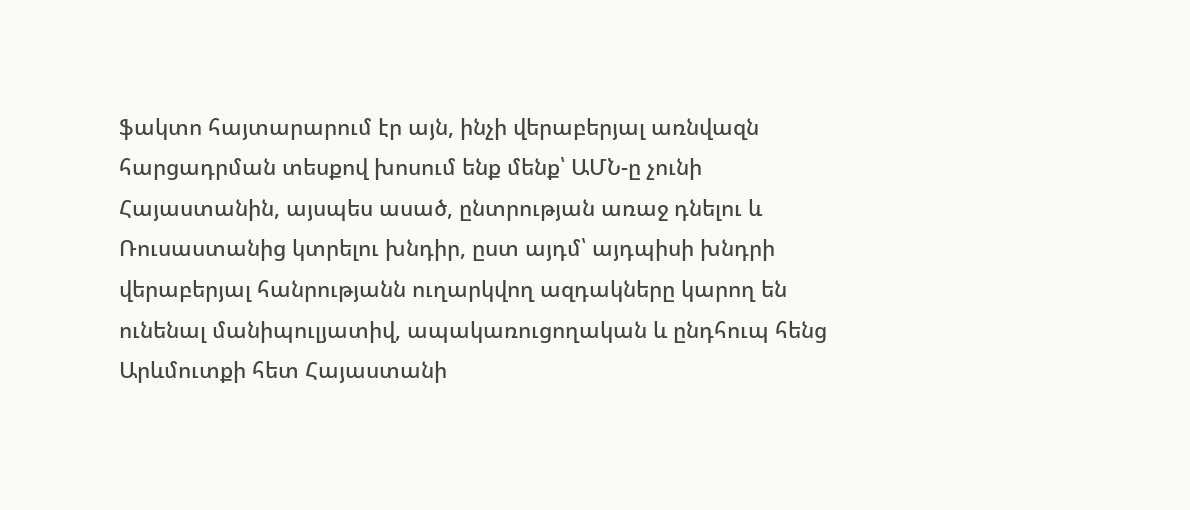ֆակտո հայտարարում էր այն, ինչի վերաբերյալ առնվազն հարցադրման տեսքով խոսում ենք մենք՝ ԱՄՆ-ը չունի Հայաստանին, այսպես ասած, ընտրության առաջ դնելու և Ռուսաստանից կտրելու խնդիր, ըստ այդմ՝ այդպիսի խնդրի վերաբերյալ հանրությանն ուղարկվող ազդակները կարող են ունենալ մանիպուլյատիվ, ապակառուցողական և ընդհուպ հենց Արևմուտքի հետ Հայաստանի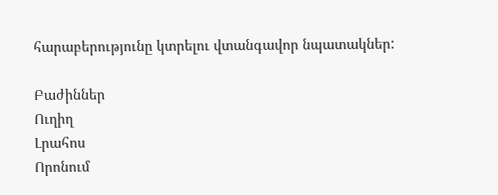հարաբերությունը կտրելու վտանգավոր նպատակներ:

Բաժիններ
Ուղիղ
Լրահոս
Որոնում